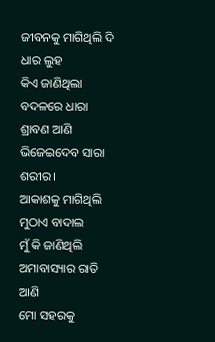ଜୀବନକୁ ମାଗିଥିଲି ଦି ଧାର ଲୁହ
କିଏ ଜାଣିଥିଲା
ବଦଳରେ ଧାରା ଶ୍ରାବଣ ଆଣି
ଭିଜେଇଦେବ ସାରା ଶରୀର।
ଆକାଶକୁ ମାଗିଥିଲି ମୁଠାଏ ବାଦାଲ
ମୁଁ କି ଜାଣିଥିଲି
ଅମାବାସ୍ୟାର ରାତି ଆଣି
ମୋ ସହରକୁ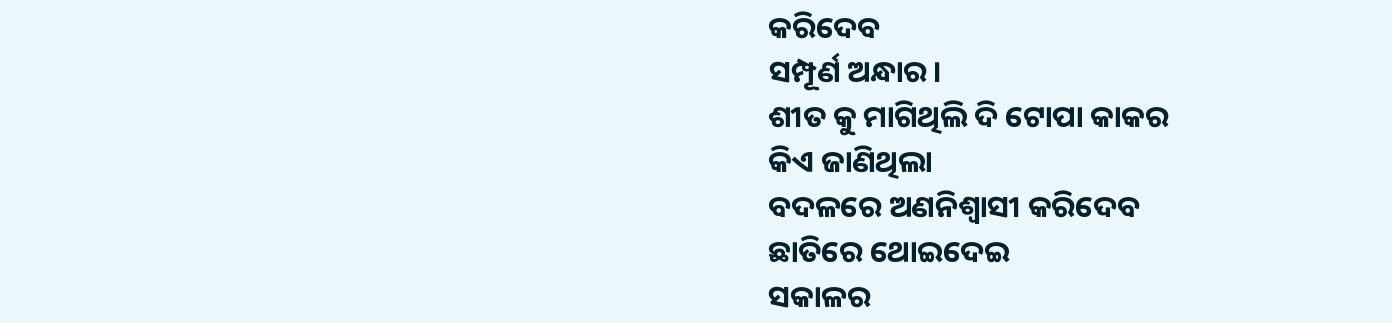କରିଦେବ
ସମ୍ପୂର୍ଣ ଅନ୍ଧାର।
ଶୀତ କୁ ମାଗିଥିଲି ଦି ଟୋପା କାକର
କିଏ ଜାଣିଥିଲା
ବଦଳରେ ଅଣନିଶ୍ୱାସୀ କରିଦେବ
ଛାତିରେ ଥୋଇଦେଇ
ସକାଳର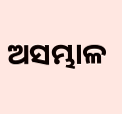ଅସମ୍ଭାଳ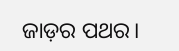ଜାଡ଼ର ପଥର।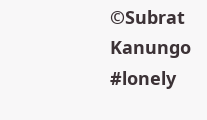©Subrat Kanungo
#lonely